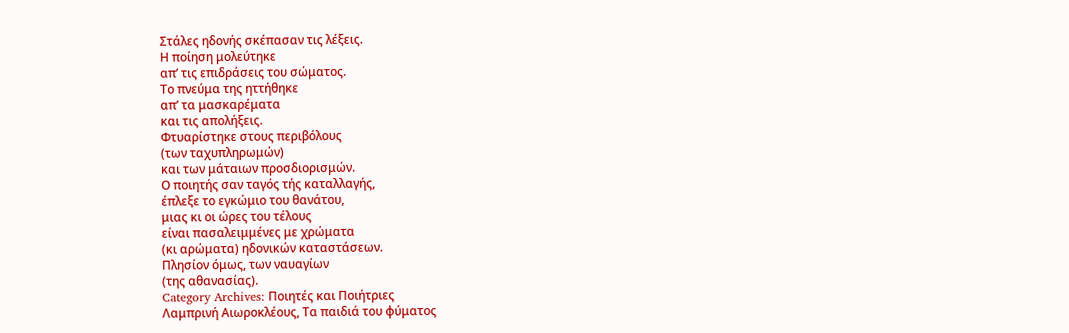Στάλες ηδονής σκέπασαν τις λέξεις.
Η ποίηση μολεύτηκε
απ’ τις επιδράσεις του σώματος.
Το πνεύμα της ηττήθηκε
απ’ τα μασκαρέματα
και τις απολήξεις.
Φτυαρίστηκε στους περιβόλους
(των ταχυπληρωμών)
και των μάταιων προσδιορισμών.
Ο ποιητής σαν ταγός τής καταλλαγής,
έπλεξε το εγκώμιο του θανάτου,
μιας κι οι ώρες του τέλους
είναι πασαλειμμένες με χρώματα
(κι αρώματα) ηδονικών καταστάσεων.
Πλησίον όμως, των ναυαγίων
(της αθανασίας).
Category Archives: Ποιητές και Ποιήτριες
Λαμπρινή Αιωροκλέους, Τα παιδιά του φύματος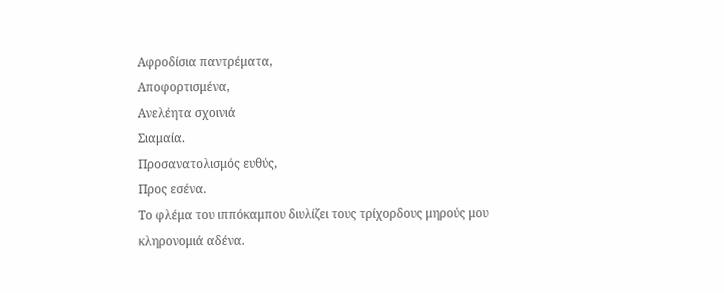Αφροδίσια παντρέματα,
Αποφορτισμένα,
Ανελέητα σχοινιά
Σιαμαία.
Προσανατολισμός ευθύς,
Προς εσένα.
Το φλέμα του ιππόκαμπου διυλίζει τους τρίχορδους μηρούς μου
κληρονομιά αδένα.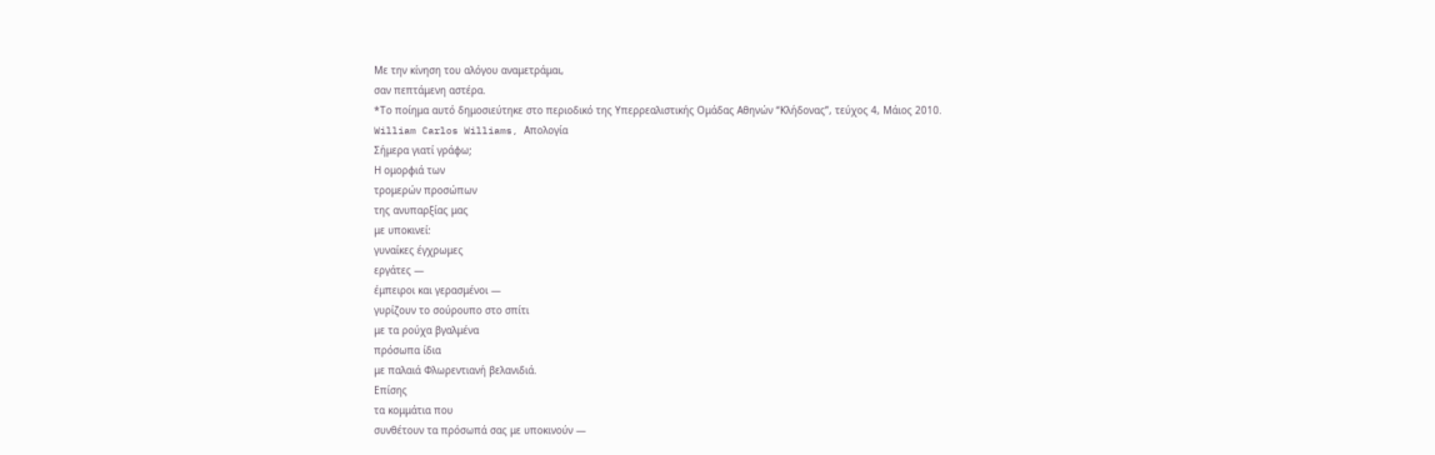Με την κίνηση του αλόγου αναμετράμαι,
σαν πεπτάμενη αστέρα.
*Το ποίημα αυτό δημοσιεύτηκε στο περιοδικό της Υπερρεαλιστικής Ομάδας Αθηνών “Κλήδονας”, τεύχος 4, Μάιος 2010.
William Carlos Williams, Απολογία
Σήμερα γιατί γράφω;
Η ομορφιά των
τρομερών προσώπων
της ανυπαρξίας μας
με υποκινεί:
γυναίκες έγχρωμες
εργάτες —
έμπειροι και γερασμένοι —
γυρίζουν το σούρουπο στο σπίτι
με τα ρούχα βγαλμένα
πρόσωπα ίδια
με παλαιά Φλωρεντιανή βελανιδιά.
Επίσης
τα κομμάτια που
συνθέτουν τα πρόσωπά σας με υποκινούν —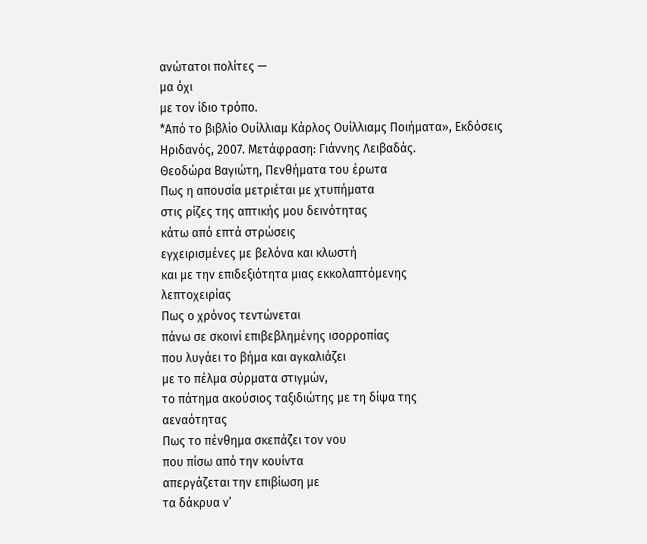ανώτατοι πολίτες —
μα όχι
με τον ίδιο τρόπο.
*Από το βιβλίο Ουίλλιαμ Κάρλος Ουίλλιαμς Ποιήματα», Εκδόσεις Ηριδανός, 2007. Μετάφραση: Γιάννης Λειβαδάς.
Θεοδώρα Βαγιώτη, Πενθήματα του έρωτα
Πως η απουσία μετριέται με χτυπήματα
στις ρίζες της απτικής μου δεινότητας
κάτω από επτά στρώσεις
εγχειρισμένες με βελόνα και κλωστή
και με την επιδεξιότητα μιας εκκολαπτόμενης
λεπτοχειρίας
Πως ο χρόνος τεντώνεται
πάνω σε σκοινί επιβεβλημένης ισορροπίας
που λυγάει το βήμα και αγκαλιάζει
με το πέλμα σύρματα στιγμών,
το πάτημα ακούσιος ταξιδιώτης με τη δίψα της
αεναότητας
Πως το πένθημα σκεπάζει τον νου
που πίσω από την κουίντα
απεργάζεται την επιβίωση με
τα δάκρυα ν’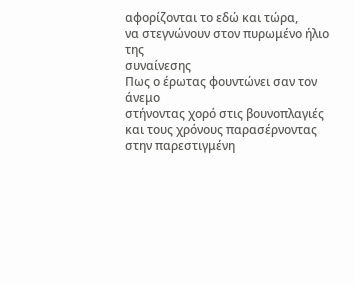αφορίζονται το εδώ και τώρα,
να στεγνώνουν στον πυρωμένο ήλιο της
συναίνεσης
Πως ο έρωτας φουντώνει σαν τον άνεμο
στήνοντας χορό στις βουνοπλαγιές
και τους χρόνους παρασέρνοντας
στην παρεστιγμένη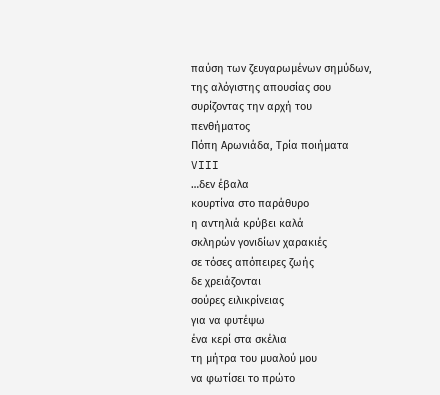παύση των ζευγαρωμένων σημύδων,
της αλόγιστης απουσίας σου
συρίζοντας την αρχή του
πενθήματος
Πόπη Αρωνιάδα, Τρία ποιήματα
VIII
…δεν έβαλα
κουρτίνα στο παράθυρο
η αντηλιά κρύβει καλά
σκληρών γονιδίων χαρακιές
σε τόσες απόπειρες ζωής
δε χρειάζονται
σούρες ειλικρίνειας
για να φυτέψω
ένα κερί στα σκέλια
τη μήτρα του μυαλού μου
να φωτίσει το πρώτο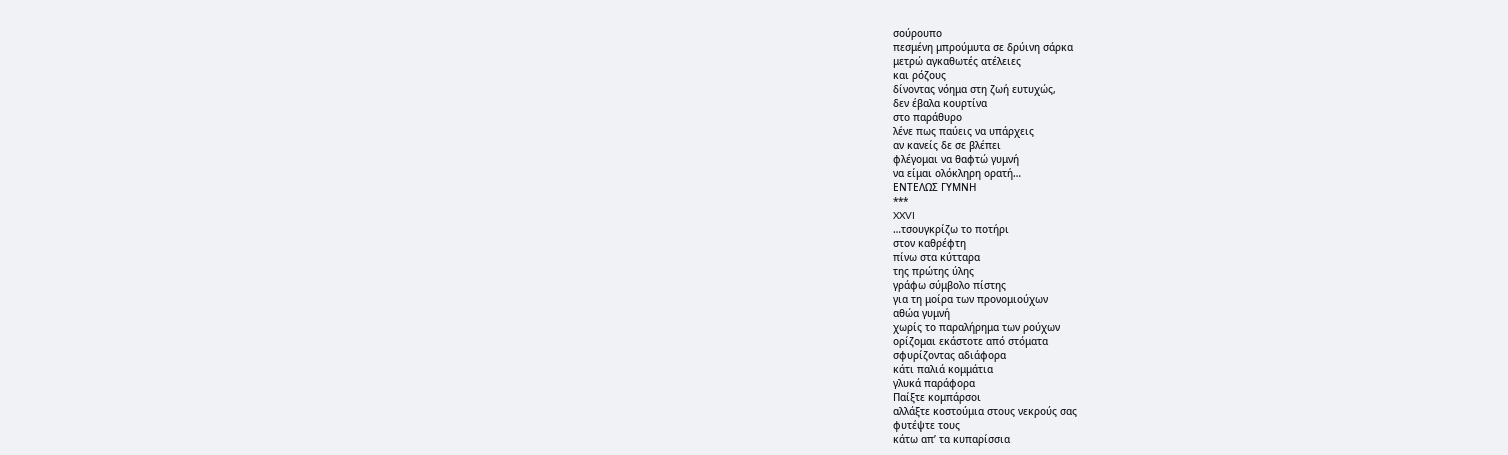σούρουπο
πεσμένη μπρούμυτα σε δρύινη σάρκα
μετρώ αγκαθωτές ατέλειες
και ρόζους
δίνοντας νόημα στη ζωή ευτυχώς,
δεν έβαλα κουρτίνα
στο παράθυρο
λένε πως παύεις να υπάρχεις
αν κανείς δε σε βλέπει
φλέγομαι να θαφτώ γυμνή
να είμαι ολόκληρη ορατή…
ΕΝΤΕΛΩΣ ΓΥΜΝΗ
***
XXVI
…τσουγκρίζω το ποτήρι
στον καθρέφτη
πίνω στα κύτταρα
της πρώτης ύλης
γράφω σύμβολο πίστης
για τη μοίρα των προνομιούχων
αθώα γυμνή
χωρίς το παραλήρημα των ρούχων
ορίζομαι εκάστοτε από στόματα
σφυρίζοντας αδιάφορα
κάτι παλιά κομμάτια
γλυκά παράφορα
Παίξτε κομπάρσοι
αλλάξτε κοστούμια στους νεκρούς σας
φυτέψτε τους
κάτω απ’ τα κυπαρίσσια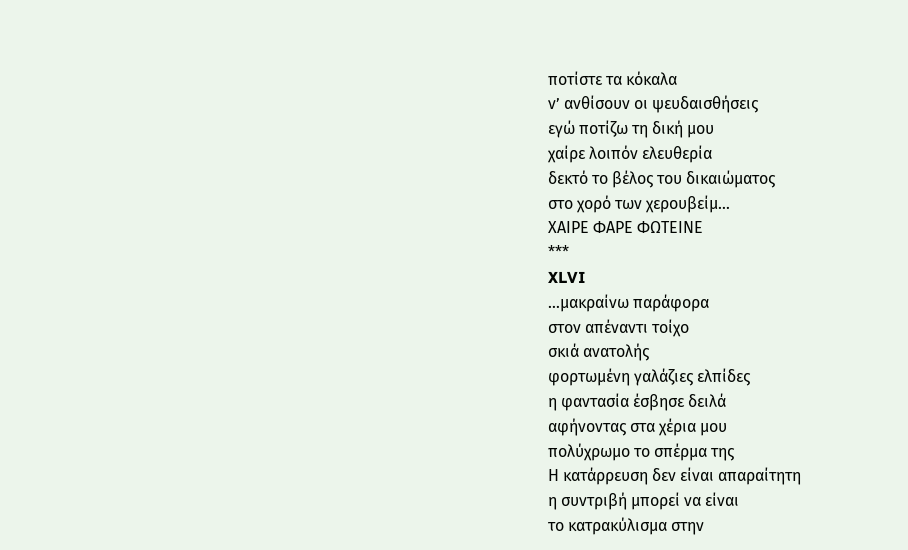ποτίστε τα κόκαλα
ν’ ανθίσουν οι ψευδαισθήσεις
εγώ ποτίζω τη δική μου
χαίρε λοιπόν ελευθερία
δεκτό το βέλος του δικαιώματος
στο χορό των χερουβείμ…
ΧΑΙΡΕ ΦΑΡΕ ΦΩΤΕΙΝΕ
***
XLVI
…μακραίνω παράφορα
στον απέναντι τοίχο
σκιά ανατολής
φορτωμένη γαλάζιες ελπίδες
η φαντασία έσβησε δειλά
αφήνοντας στα χέρια μου
πολύχρωμο το σπέρμα της
Η κατάρρευση δεν είναι απαραίτητη
η συντριβή μπορεί να είναι
το κατρακύλισμα στην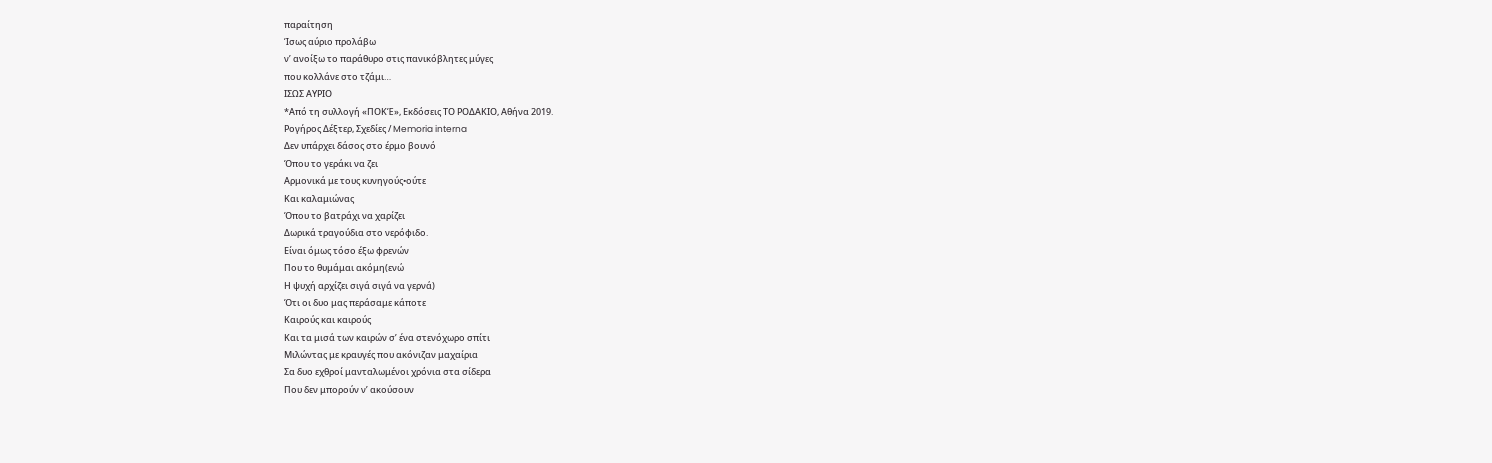παραίτηση
Ίσως αύριο προλάβω
ν’ ανοίξω το παράθυρο στις πανικόβλητες μύγες
που κολλάνε στο τζάμι…
ΙΣΩΣ ΑΥΡΙΟ
*Από τη συλλογή «ΠΟΚΈ», Εκδόσεις ΤΟ ΡΟΔΑΚΙΟ, Αθήνα 2019.
Ρογήρος Δέξτερ, Σχεδίες / Memoria interna
Δεν υπάρχει δάσος στο έρμο βουνό
Όπου το γεράκι να ζει
Αρμονικά με τους κυνηγούς•ούτε
Και καλαμιώνας
Όπου το βατράχι να χαρίζει
Δωρικά τραγούδια στο νερόφιδο.
Είναι όμως τόσο έξω φρενών
Που το θυμάμαι ακόμη(ενώ
Η ψυχή αρχίζει σιγά σιγά να γερνά)
Ότι οι δυο μας περάσαμε κάποτε
Καιρούς και καιρούς
Και τα μισά των καιρών σ’ ένα στενόχωρο σπίτι
Μιλώντας με κραυγές που ακόνιζαν μαχαίρια
Σα δυο εχθροί μανταλωμένοι χρόνια στα σίδερα
Που δεν μπορούν ν’ ακούσουν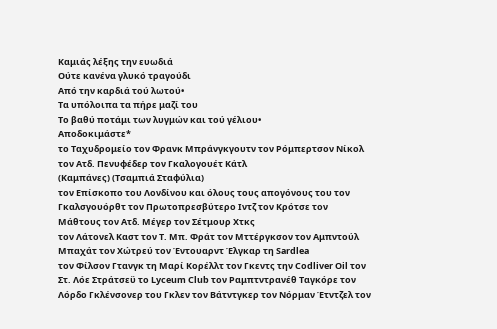Καμιάς λέξης την ευωδιά
Ούτε κανένα γλυκό τραγούδι
Από την καρδιά τού λωτού•
Τα υπόλοιπα τα πήρε μαζί του
Το βαθύ ποτάμι των λυγμών και τού γέλιου•
Αποδοκιμάστε*
το Ταχυδρομείο τον Φρανκ Μπράνγκγουτν τον Ρόμπερτσον Νίκολ τον Ατδ. Πενυφέδερ τον Γκαλογουέτ Κάτλ
(Καμπάνες) (Τσαμπιά Σταφύλια)
τον Επίσκοπο του Λονδίνου και όλους τους απογόνους του τον Γκαλσγουόρθτ τον Πρωτοπρεσβύτερο Ιντζ τον Κρότσε τον Μάθτους τον Ατδ. Μέγερ τον Σέτμουρ Χτκς
τον Λάτονελ Καστ τον Τ. Μπ. Φράτ τον Μττέργκσον τον Αμπντούλ Μπαχάτ τον Χώτρεύ τον Έντουαρντ Έλγκαρ τη Sardlea
τον Φίλσον Γτανγκ τη Μαρί Κορέλλτ τον Γκεντς την Codliver Oil τον Στ. Λόε Στράτσεϋ το Lyceum Club τον Ραμπτντρανέθ Ταγκόρε τον Λόρδο Γκλένσονερ του Γκλεν τον Βάτντγκερ τον Νόρμαν Έτντζελ τον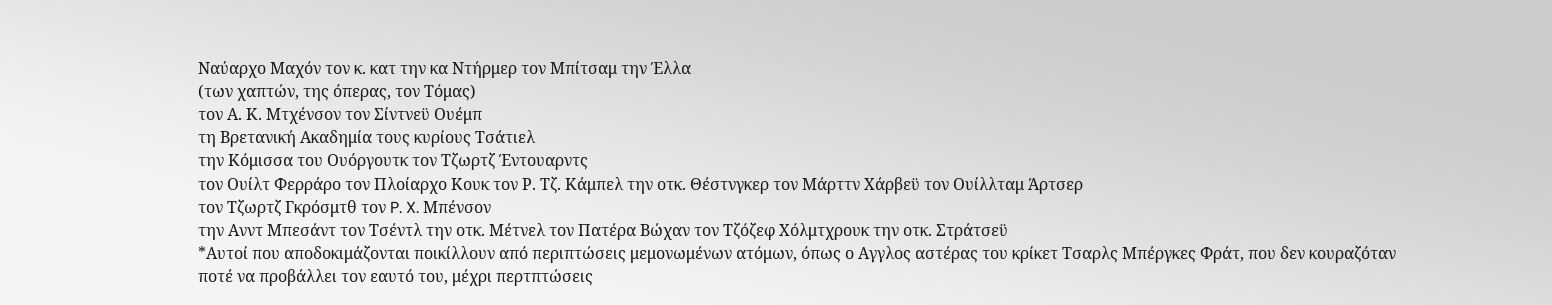Ναύαρχο Μαχόν τον κ. κατ την κα Ντήρμερ τον Μπίτσαμ την Έλλα
(των χαπτών, της όπερας, τον Τόμας)
τον Α. Κ. Μτχένσον τον Σίντνεϋ Ουέμπ
τη Βρετανική Ακαδημία τους κυρίους Τσάτιελ
την Κόμισσα του Ουόργουτκ τον Τζωρτζ Έντουαρντς
τον Ουίλτ Φερράρο τον Πλοίαρχο Κουκ τον Ρ. Τζ. Κάμπελ την οτκ. Θέστνγκερ τον Μάρττν Χάρβεϋ τον Ουίλλταμ Άρτσερ
τον Τζωρτζ Γκρόσμτθ τον P. X. Μπένσον
την Ανντ Μπεσάντ τον Τσέντλ την οτκ. Μέτνελ τον Πατέρα Βώχαν τον Τζόζεφ Χόλμτχρουκ την οτκ. Στράτσεϋ
*Αυτοί που αποδοκιμάζονται ποικίλλουν από περιπτώσεις μεμονωμένων ατόμων, όπως ο Αγγλος αστέρας του κρίκετ Τσαρλς Μπέργκες Φράτ, που δεν κουραζόταν ποτέ να προβάλλει τον εαυτό του, μέχρι περτπτώσεις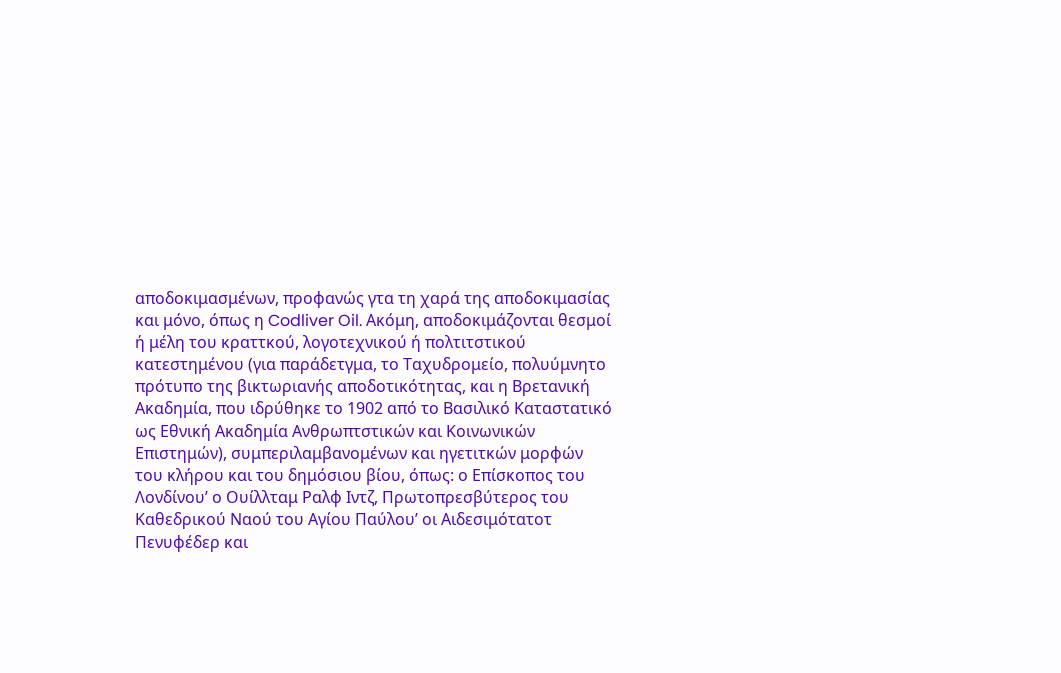αποδοκιμασμένων, προφανώς γτα τη χαρά της αποδοκιμασίας και μόνο, όπως η Codliver Oil. Ακόμη, αποδοκιμάζονται θεσμοί ή μέλη του κραττκού, λογοτεχνικού ή πολτιτστικού κατεστημένου (για παράδετγμα, το Ταχυδρομείο, πολυύμνητο πρότυπο της βικτωριανής αποδοτικότητας, και η Βρετανική Ακαδημία, που ιδρύθηκε το 1902 από το Βασιλικό Καταστατικό ως Εθνική Ακαδημία Ανθρωπτστικών και Κοινωνικών Επιστημών), συμπεριλαμβανομένων και ηγετιτκών μορφών του κλήρου και του δημόσιου βίου, όπως: ο Επίσκοπος του Λονδίνου’ ο Ουίλλταμ Ραλφ Ιντζ, Πρωτοπρεσβύτερος του Καθεδρικού Ναού του Αγίου Παύλου’ οι Αιδεσιμότατοτ Πενυφέδερ και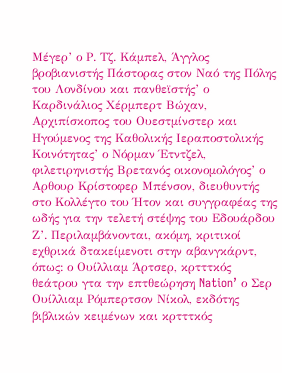Μέγερ’ ο Ρ. Τζ. Κάμπελ, Άγγλος βροβιανιστής Πάστορας στον Ναό της Πόλης του Λονδίνου και πανθεϊστής’ ο Καρδινάλιος Χέρμπερτ Βώχαν, Αρχιπίσκοπος του Ουεστμίνστερ και Ηγούμενος της Καθολικής Ιεραποστολικής Κοινότητας’ ο Νόρμαν Έτντζελ, φιλετιρηνιστής Βρετανός οικονομολόγος’ ο Αρθουρ Κρίστοφερ Μπένσον, διευθυντής στο Κολλέγτο του Ήτον και συγγραφέας της ωδής για την τελετή στέψης του Εδουάρδου Ζ’. Περιλαμβάνονται, ακόμη, κριτικοί εχθρικά δτακείμενοτι στην αβανγκάρντ, όπως: ο Ουίλλιαμ Άρτσερ, κρτττκός θεάτρου γτα την επτθεώρηση Nation’ ο Σερ Ουίλλιαμ Ρόμπερτσον Νίκολ, εκδότης βιβλικών κειμένων και κρτττκός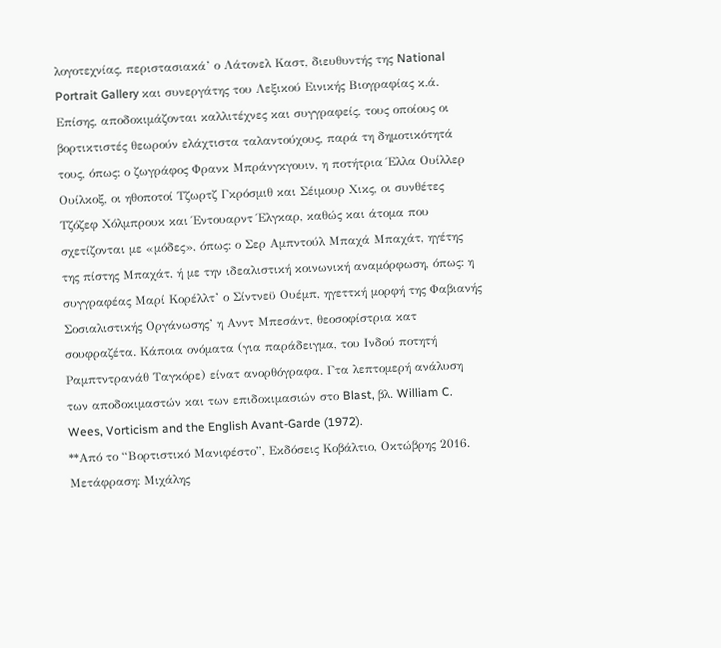λογοτεχνίας, περιστασιακά’ ο Λάτονελ Καστ, διευθυντής της National Portrait Gallery και συνεργάτης του Λεξικού Εινικής Βιογραφίας κ.ά. Επίσης, αποδοκιμάζονται καλλιτέχνες και συγγραφείς, τους οποίους οι βορτικτιστές θεωρούν ελάχτιστα ταλαντούχους, παρά τη δημοτικότητά τους, όπως: ο ζωγράφος Φρανκ Μπράνγκγουιν, η ποτήτρια Έλλα Ουίλλερ Ουίλκοξ, οι ηθοποτοί Τζωρτζ Γκρόσμιθ και Σέιμουρ Χικς, οι συνθέτες Τζόζεφ Χόλμπρουκ και Έντουαρντ Έλγκαρ, καθώς και άτομα που σχετίζονται με «μόδες», όπως: ο Σερ Αμπντούλ Μπαχά Μπαχάτ, ηγέτης της πίστης Μπαχάτ, ή με την ιδεαλιστική κοινωνική αναμόρφωση, όπως: η συγγραφέας Μαρί Κορέλλτ’ ο Σίντνεϋ Ουέμπ, ηγεττκή μορφή της Φαβιανής Σοσιαλιστικής Οργάνωσης’ η Ανντ Μπεσάντ, θεοσοφίστρια κατ σουφραζέτα. Κάποια ονόματα (για παράδειγμα, του Ινδού ποτητή Ραμπτντρανάθ Ταγκόρε) είνατ ανορθόγραφα. Γτα λεπτομερή ανάλυση των αποδοκιμαστών και των επιδοκιμασιών στο Blast, βλ. William C. Wees, Vorticism and the English Avant-Garde (1972).
**Από το “Βορτιστικό Μανιφέστο”, Εκδόσεις Κοβάλτιο, Οκτώβρης 2016. Μετάφραση: Μιχάλης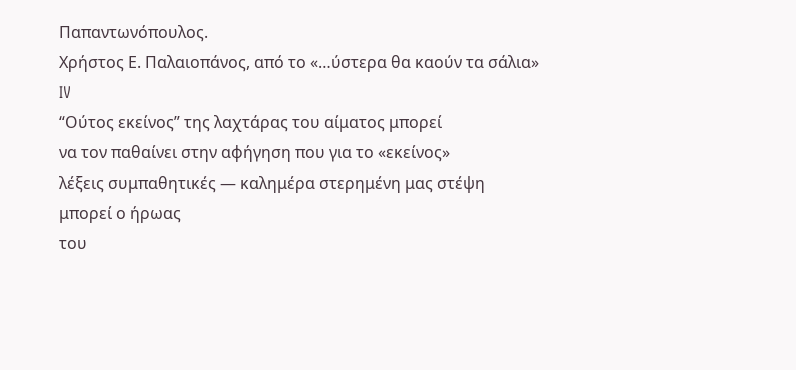Παπαντωνόπουλος.
Χρήστος Ε. Παλαιοπάνος, από το «…ύστερα θα καούν τα σάλια»
IV
“Ούτος εκείνος” της λαχτάρας του αίματος μπορεί
να τον παθαίνει στην αφήγηση που για το «εκείνος»
λέξεις συμπαθητικές — καλημέρα στερημένη μας στέψη
μπορεί ο ήρωας
του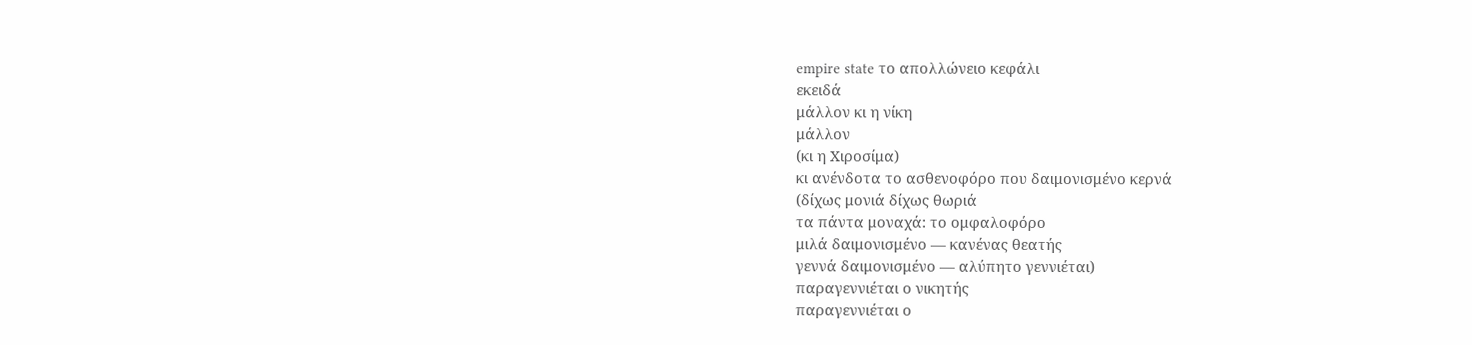empire state το απολλώνειο κεφάλι
εκειδά
μάλλον κι η νίκη
μάλλον
(κι η Χιροσίμα)
κι ανένδοτα το ασθενοφόρο που δαιμονισμένο κερνά
(δίχως μονιά δίχως θωριά
τα πάντα μοναχά: το ομφαλοφόρο
μιλά δαιμονισμένο — κανένας θεατής
γεννά δαιμονισμένο — αλύπητο γεννιέται)
παραγεννιέται ο νικητής
παραγεννιέται ο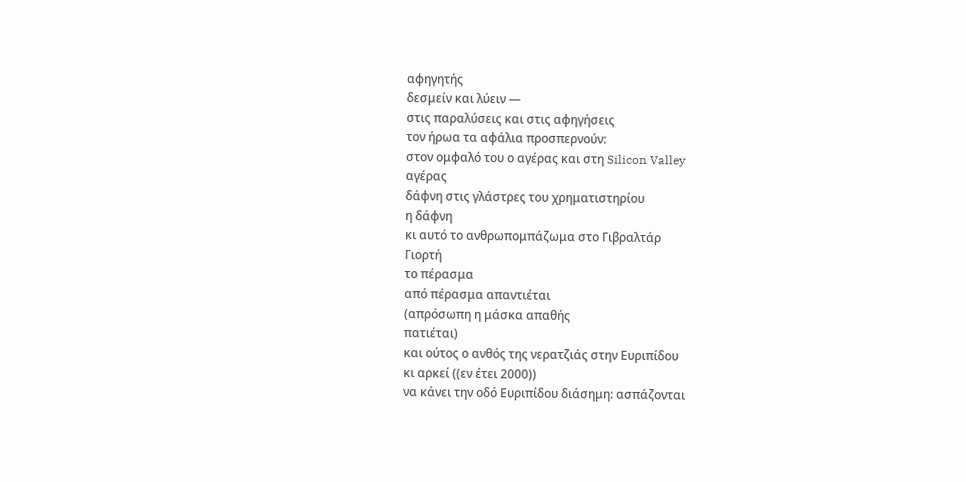αφηγητής
δεσμείν και λύειν —
στις παραλύσεις και στις αφηγήσεις
τον ήρωα τα αφάλια προσπερνούν:
στον ομφαλό του ο αγέρας και στη Silicon Valley
αγέρας
δάφνη στις γλάστρες του χρηματιστηρίου
η δάφνη
κι αυτό το ανθρωπομπάζωμα στο Γιβραλτάρ
Γιορτή
το πέρασμα
από πέρασμα απαντιέται
(απρόσωπη η μάσκα απαθής
πατιέται)
και ούτος ο ανθός της νερατζιάς στην Ευριπίδου
κι αρκεί ((εν έτει 2000))
να κάνει την οδό Ευριπίδου διάσημη: ασπάζονται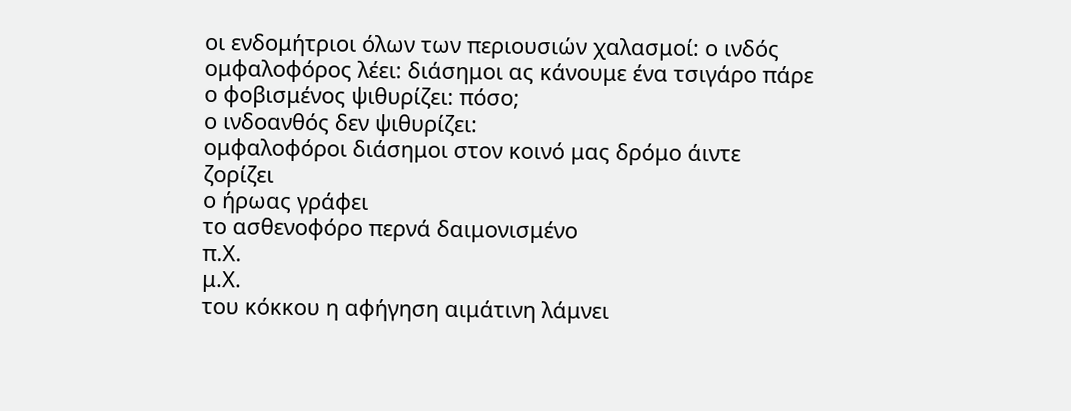οι ενδομήτριοι όλων των περιουσιών χαλασμοί: ο ινδός
ομφαλοφόρος λέει: διάσημοι ας κάνουμε ένα τσιγάρο πάρε
ο φοβισμένος ψιθυρίζει: πόσο;
ο ινδοανθός δεν ψιθυρίζει:
ομφαλοφόροι διάσημοι στον κοινό μας δρόμο άιντε
ζορίζει
ο ήρωας γράφει
το ασθενοφόρο περνά δαιμονισμένο
π.Χ.
μ.Χ.
του κόκκου η αφήγηση αιμάτινη λάμνει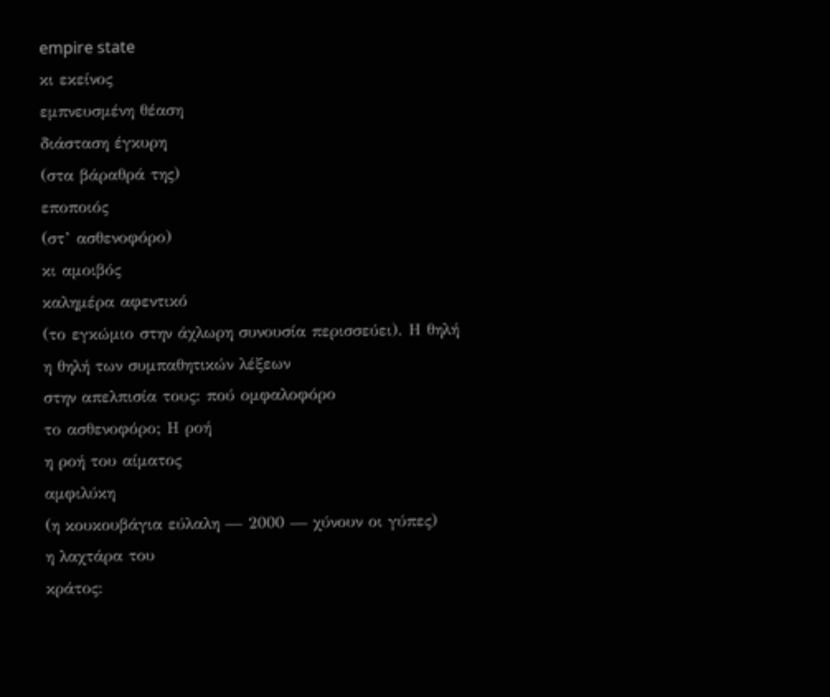empire state
κι εκείνος
εμπνευσμένη θέαση
διάσταση έγκυρη
(στα βάραθρά της)
εποποιός
(στ’ ασθενοφόρο)
κι αμοιβός
καλημέρα αφεντικό
(το εγκώμιο στην άχλωρη συνουσία περισσεύει). Η θηλή
η θηλή των συμπαθητικών λέξεων
στην απελπισία τους: πού ομφαλοφόρο
το ασθενοφόρο; Η ροή
η ροή του αίματος
αμφιλύκη
(η κουκουβάγια εύλαλη — 2000 — χύνουν οι γύπες)
η λαχτάρα του
κράτος: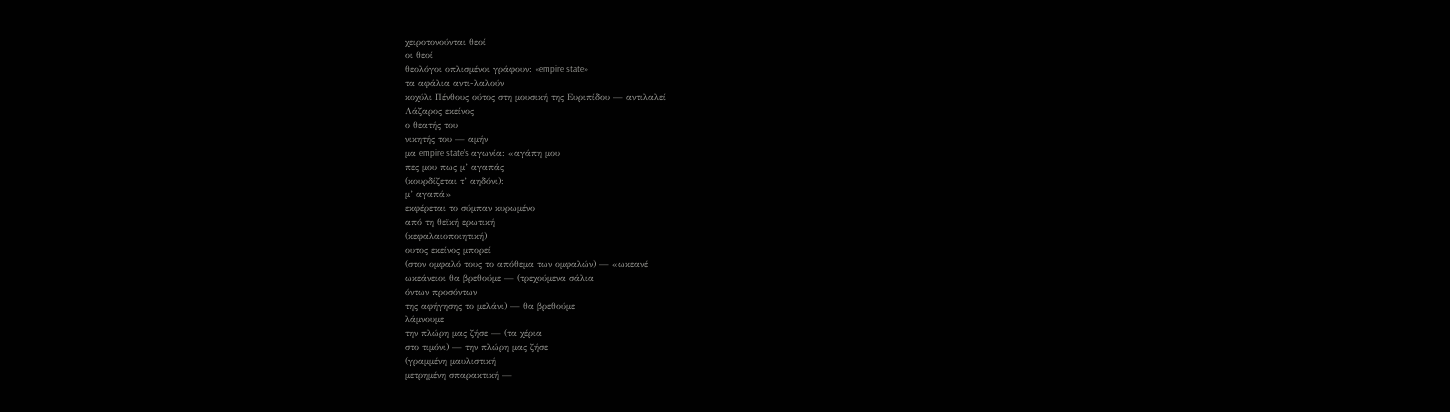χειροτονούνται θεοί
οι θεοί
θεολόγοι οπλισμένοι γράφουν: «empire state»
τα αφάλια αντι-λαλούν
κοχύλι Πένθους ούτος στη μουσική της Ευριπίδου — αντιλαλεί
Λάζαρος εκείνος
ο θεατής του
νικητής του — αμήν
μα empire state’s αγωνία: «αγάπη μου
πες μου πως μ’ αγαπάς
(κουρδίζεται τ’ αηδόνι):
μ’ αγαπά»
εκφέρεται το σύμπαν κυρωμένο
από τη θεϊκή ερωτική
(κεφαλαιοποιητική)
ουτος εκείνος μπορεί
(στον ομφαλό τους το απόθεμα των ομφαλών) — «ωκεανέ
ωκεάνειοι θα βρεθούμε — (τρεχούμενα σάλια
όντων προσόντων
της αφήγησης το μελάνι) — θα βρεθούμε
λάμνουμε
την πλώρη μας ζήσε — (τα χέρια
στο τιμόνι) — την πλώρη μας ζήσε
(γραμμένη μαυλιστική
μετρημένη σπαρακτική —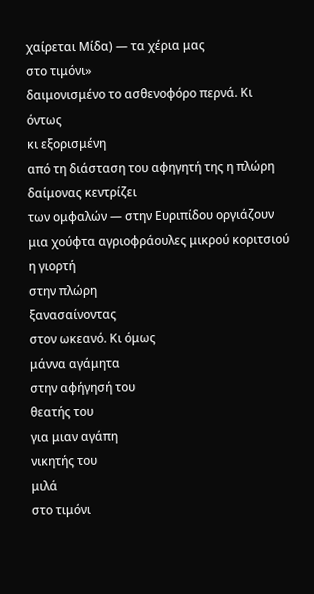χαίρεται Μίδα) — τα χέρια μας
στο τιμόνι»
δαιμονισμένο το ασθενοφόρο περνά. Κι όντως
κι εξορισμένη
από τη διάσταση του αφηγητή της η πλώρη
δαίμονας κεντρίζει
των ομφαλών — στην Ευριπίδου οργιάζουν
μια χούφτα αγριοφράουλες μικρού κοριτσιού η γιορτή
στην πλώρη
ξανασαίνοντας
στον ωκεανό. Κι όμως
μάννα αγάμητα
στην αφήγησή του
θεατής του
για μιαν αγάπη
νικητής του
μιλά
στο τιμόνι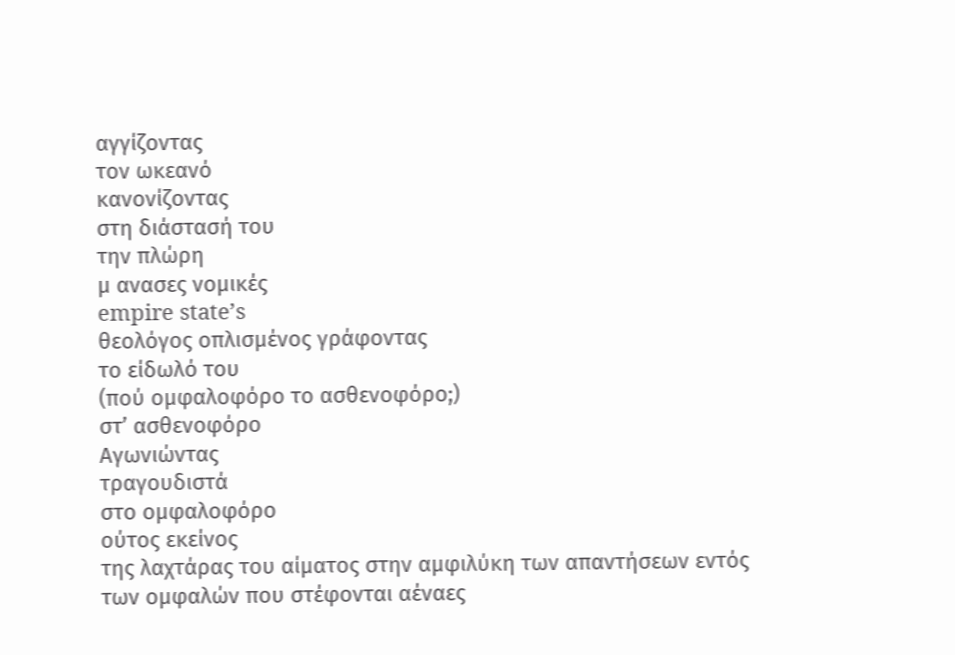αγγίζοντας
τον ωκεανό
κανονίζοντας
στη διάστασή του
την πλώρη
μ ανασες νομικές
empire state’s
θεολόγος οπλισμένος γράφοντας
το είδωλό του
(πού ομφαλοφόρο το ασθενοφόρο;)
στ’ ασθενοφόρο
Αγωνιώντας
τραγουδιστά
στο ομφαλοφόρο
ούτος εκείνος
της λαχτάρας του αίματος στην αμφιλύκη των απαντήσεων εντός
των ομφαλών που στέφονται αέναες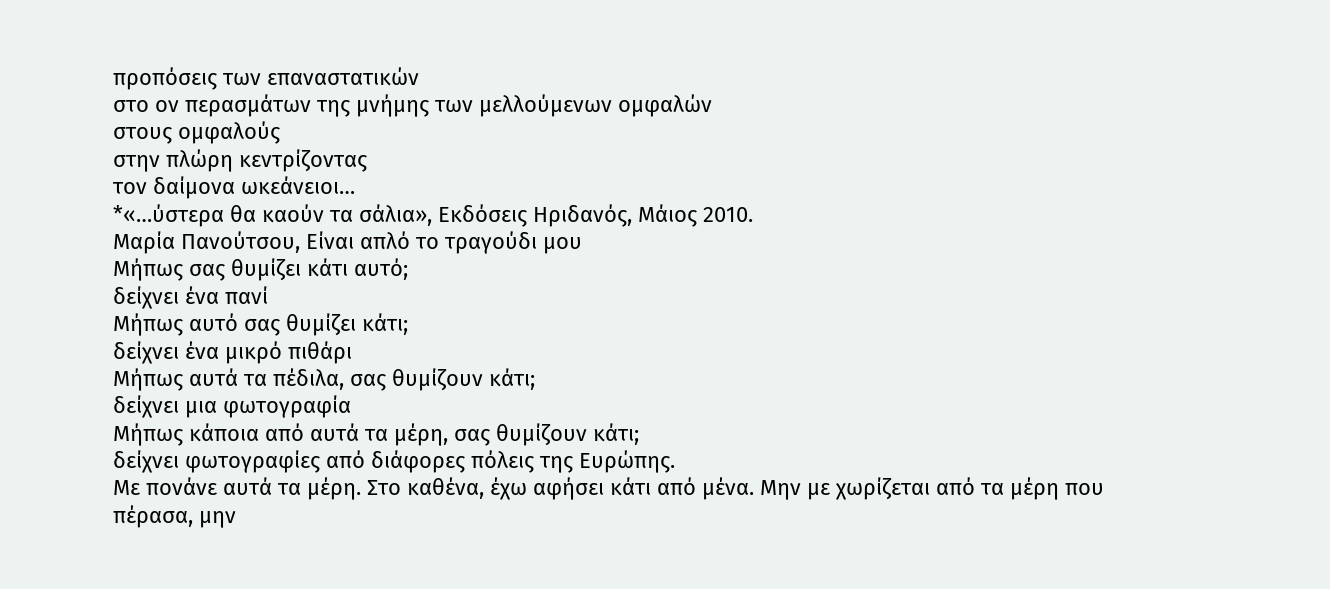προπόσεις των επαναστατικών
στο ον περασμάτων της μνήμης των μελλούμενων ομφαλών
στους ομφαλούς
στην πλώρη κεντρίζοντας
τον δαίμονα ωκεάνειοι…
*«…ύστερα θα καούν τα σάλια», Εκδόσεις Ηριδανός, Μάιος 2010.
Μαρία Πανούτσου, Είναι απλό το τραγούδι μου
Μήπως σας θυμίζει κάτι αυτό;
δείχνει ένα πανί
Μήπως αυτό σας θυμίζει κάτι;
δείχνει ένα μικρό πιθάρι
Μήπως αυτά τα πέδιλα, σας θυμίζουν κάτι;
δείχνει μια φωτογραφία
Μήπως κάποια από αυτά τα μέρη, σας θυμίζουν κάτι;
δείχνει φωτογραφίες από διάφορες πόλεις της Ευρώπης.
Με πονάνε αυτά τα μέρη. Στο καθένα, έχω αφήσει κάτι από μένα. Μην με χωρίζεται από τα μέρη που πέρασα, μην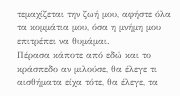τεμαχίζεται την ζωή μου, αφήστε όλα τα κομμάτια μου, όσα η μνήμη μου επιτρέπει να θυμάμαι.
Πέρασα κάποτε από εδώ και το κράσπεδο αν μιλούσε, θα έλεγε τι αισθήματα είχα τότε, θα έλεγε, τα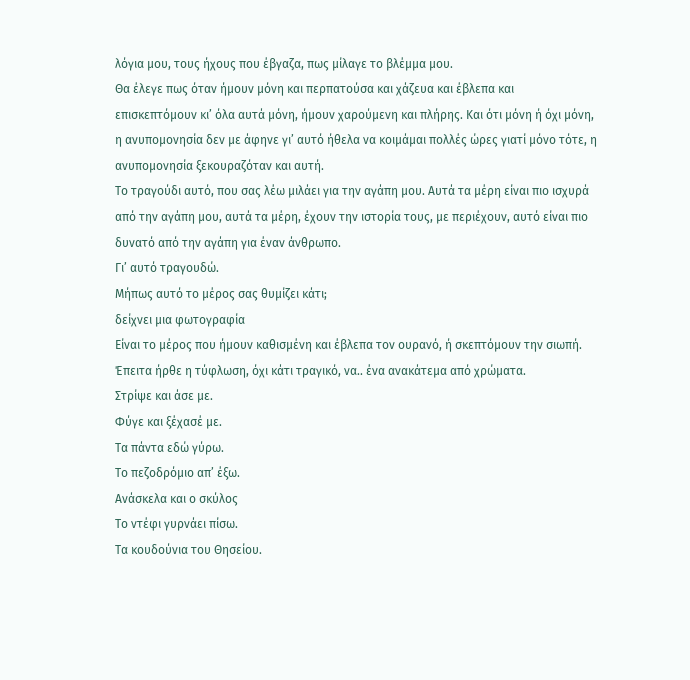λόγια μου, τους ήχους που έβγαζα, πως μίλαγε το βλέμμα μου.
Θα έλεγε πως όταν ήμουν μόνη και περπατούσα και χάζευα και έβλεπα και επισκεπτόμουν κι’ όλα αυτά μόνη, ήμουν χαρούμενη και πλήρης. Και ότι μόνη ή όχι μόνη, η ανυπομονησία δεν με άφηνε γι’ αυτό ήθελα να κοιμάμαι πολλές ώρες γιατί μόνο τότε, η ανυπομονησία ξεκουραζόταν και αυτή.
Το τραγούδι αυτό, που σας λέω μιλάει για την αγάπη μου. Αυτά τα μέρη είναι πιο ισχυρά από την αγάπη μου, αυτά τα μέρη, έχουν την ιστορία τους, με περιέχουν, αυτό είναι πιο δυνατό από την αγάπη για έναν άνθρωπο.
Γι’ αυτό τραγουδώ.
Μήπως αυτό το μέρος σας θυμίζει κάτι;
δείχνει μια φωτογραφία
Είναι το μέρος που ήμουν καθισμένη και έβλεπα τον ουρανό, ή σκεπτόμουν την σιωπή.
Έπειτα ήρθε η τύφλωση, όχι κάτι τραγικό, να.. ένα ανακάτεμα από χρώματα.
Στρίψε και άσε με.
Φύγε και ξέχασέ με.
Τα πάντα εδώ γύρω.
Το πεζοδρόμιο απ’ έξω.
Ανάσκελα και ο σκύλος
Το ντέφι γυρνάει πίσω.
Τα κουδούνια του Θησείου.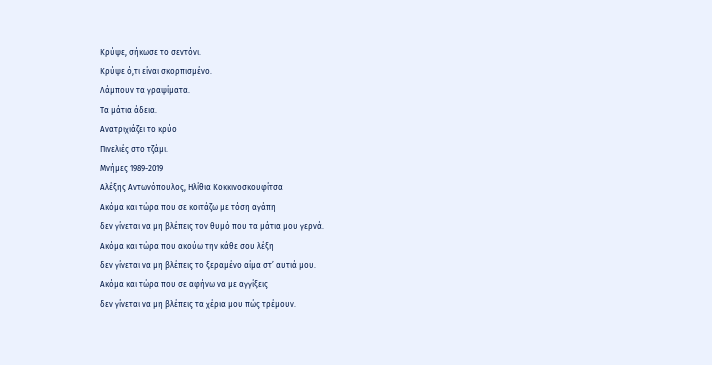Κρύψε, σήκωσε το σεντόνι.
Κρύψε ό,τι είναι σκορπισμένο.
Λάμπουν τα γραψίματα.
Τα μάτια άδεια.
Ανατριχιάζει το κρύο
Πινελιές στο τζάμι.
Μνήμες 1989-2019
Αλέξης Αντωνόπουλος, Ηλίθια Κοκκινοσκουφίτσα
Ακόμα και τώρα που σε κοιτάζω με τόση αγάπη
δεν γίνεται να μη βλέπεις τον θυμό που τα μάτια μου γερνά.
Ακόμα και τώρα που ακούω την κάθε σου λέξη
δεν γίνεται να μη βλέπεις το ξεραμένο αίμα στ’ αυτιά μου.
Ακόμα και τώρα που σε αφήνω να με αγγίξεις
δεν γίνεται να μη βλέπεις τα χέρια μου πώς τρέμουν.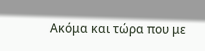Ακόμα και τώρα που με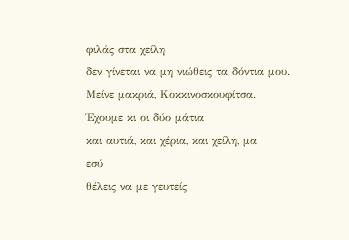φιλάς στα χείλη
δεν γίνεται να μη νιώθεις τα δόντια μου.
Μείνε μακριά, Κοκκινοσκουφίτσα.
Έχουμε κι οι δύο μάτια
και αυτιά, και χέρια, και χείλη, μα
εσύ
θέλεις να με γευτείς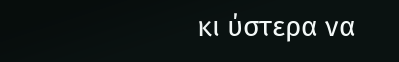κι ύστερα να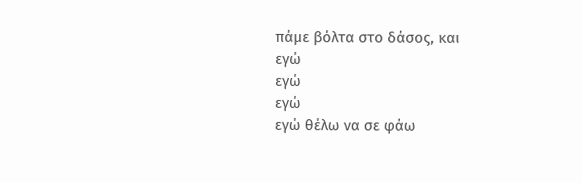πάμε βόλτα στο δάσος, και
εγώ
εγώ
εγώ
εγώ θέλω να σε φάω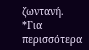ζωντανή.
*Για περισσότερα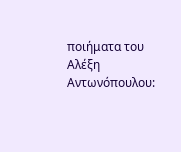ποιήματα του Αλέξη Αντωνόπουλου: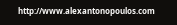http://www.alexantonopoulos.com